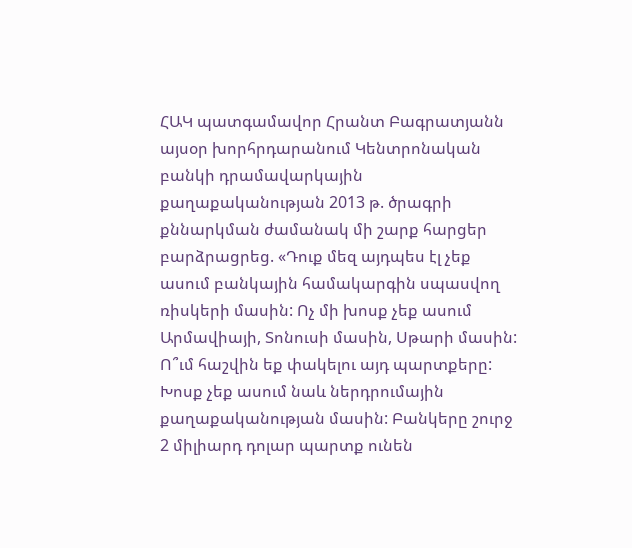ՀԱԿ պատգամավոր Հրանտ Բագրատյանն այսօր խորհրդարանում Կենտրոնական բանկի դրամավարկային քաղաքականության 2013 թ. ծրագրի քննարկման ժամանակ մի շարք հարցեր բարձրացրեց. «Դուք մեզ այդպես էլ չեք ասում բանկային համակարգին սպասվող ռիսկերի մասին: Ոչ մի խոսք չեք ասում Արմավիայի, Տոնուսի մասին, Սթարի մասին: Ո՞ւմ հաշվին եք փակելու այդ պարտքերը: Խոսք չեք ասում նաև ներդրումային քաղաքականության մասին: Բանկերը շուրջ 2 միլիարդ դոլար պարտք ունեն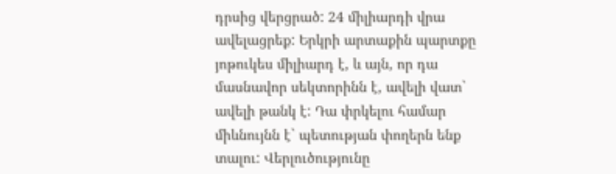դրսից վերցրած: 24 միլիարդի վրա ավելացրեք: Երկրի արտաքին պարտքը յոթուկես միլիարդ է, և այն, որ դա մասնավոր սեկտորինն է, ավելի վատ` ավելի թանկ է: Դա փրկելու համար միևնույնն է` պետության փողերն ենք տալու: Վերլուծությունը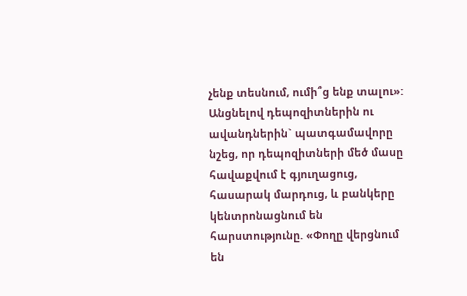չենք տեսնում, ումի՞ց ենք տալու»:
Անցնելով դեպոզիտներին ու ավանդներին` պատգամավորը նշեց, որ դեպոզիտների մեծ մասը հավաքվում է գյուղացուց, հասարակ մարդուց, և բանկերը կենտրոնացնում են հարստությունը. «Փողը վերցնում են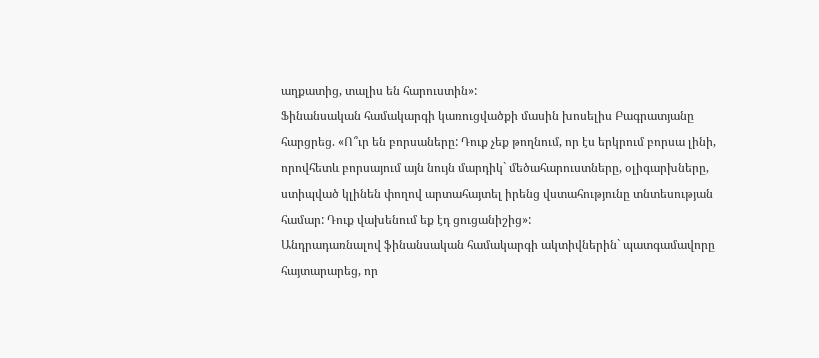աղքատից, տալիս են հարուստին»:
Ֆինանսական համակարգի կառուցվածքի մասին խոսելիս Բագրատյանը հարցրեց. «Ո՞ւր են բորսաները: Դուք չեք թողնում, որ էս երկրում բորսա լինի, որովհետև բորսայում այն նույն մարդիկ` մեծահարուստները, օլիգարխները, ստիպված կլինեն փողով արտահայտել իրենց վստահությունը տնտեսության համար: Դուք վախենում եք էդ ցուցանիշից»:
Անդրադառնալով ֆինանսական համակարգի ակտիվներին` պատգամավորը հայտարարեց, որ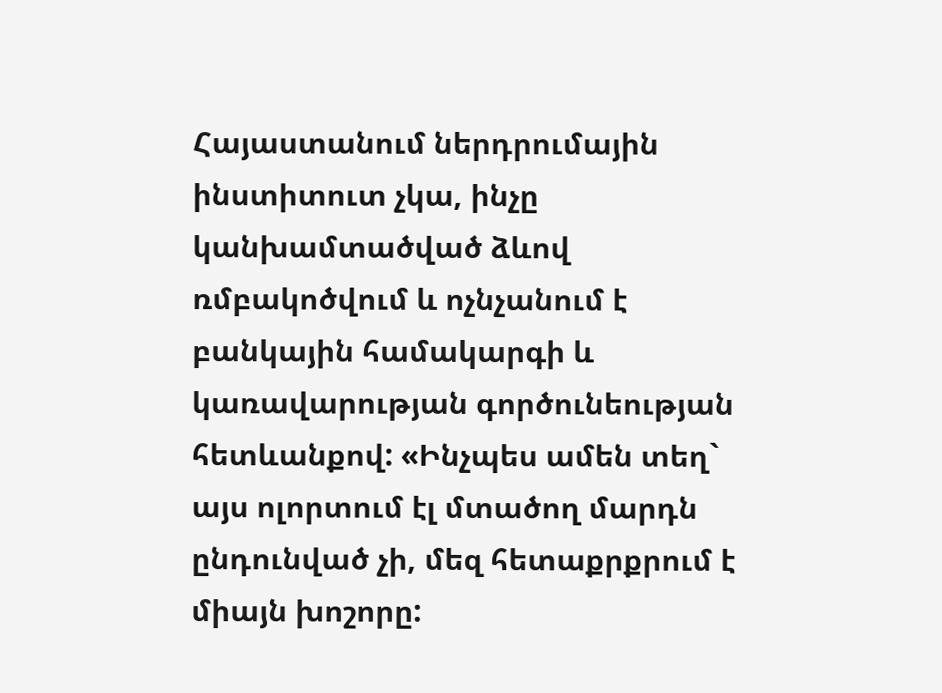Հայաստանում ներդրումային ինստիտուտ չկա, ինչը կանխամտածված ձևով ռմբակոծվում և ոչնչանում է բանկային համակարգի և կառավարության գործունեության հետևանքով: «Ինչպես ամեն տեղ` այս ոլորտում էլ մտածող մարդն ընդունված չի, մեզ հետաքրքրում է միայն խոշորը: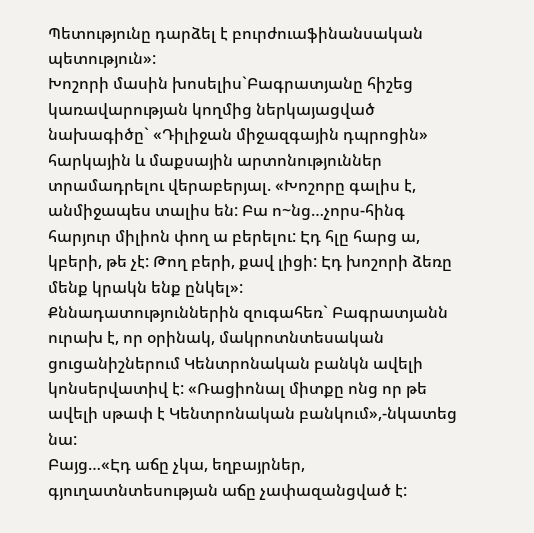Պետությունը դարձել է բուրժուաֆինանսական պետություն»:
Խոշորի մասին խոսելիս`Բագրատյանը հիշեց կառավարության կողմից ներկայացված նախագիծը` «Դիլիջան միջազգային դպրոցին» հարկային և մաքսային արտոնություններ տրամադրելու վերաբերյալ. «Խոշորը գալիս է, անմիջապես տալիս են: Բա ո~նց…չորս-հինգ հարյուր միլիոն փող ա բերելու: Էդ հլը հարց ա, կբերի, թե չէ: Թող բերի, քավ լիցի: Էդ խոշորի ձեռը մենք կրակն ենք ընկել»:
Քննադատություններին զուգահեռ` Բագրատյանն ուրախ է, որ օրինակ, մակրոտնտեսական ցուցանիշներում Կենտրոնական բանկն ավելի կոնսերվատիվ է: «Ռացիոնալ միտքը ոնց որ թե ավելի սթափ է Կենտրոնական բանկում»,-նկատեց նա:
Բայց…«Էդ աճը չկա, եղբայրներ, գյուղատնտեսության աճը չափազանցված է: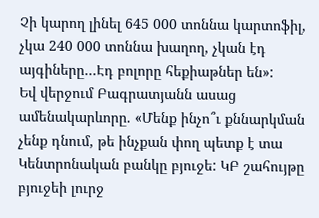Չի կարող լինել 645 000 տոննա կարտոֆիլ, չկա 240 000 տոննա խաղող, չկան էդ այգիները…Էդ բոլորը հեքիաթներ են»:
Եվ վերջում Բագրատյանն ասաց ամենակարևորը. «Մենք ինչո՞ւ քննարկման չենք դնում, թե ինչքան փող պետք է տա Կենտրոնական բանկը բյուջե: ԿԲ շահույթը բյուջեի լուրջ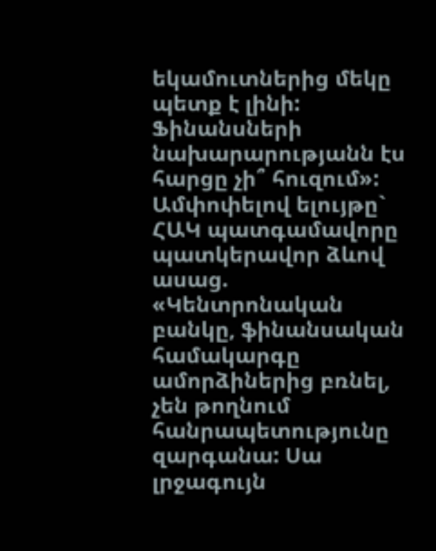եկամուտներից մեկը պետք է լինի: Ֆինանսների նախարարությանն էս հարցը չի՞ հուզում»:
Ամփոփելով ելույթը` ՀԱԿ պատգամավորը պատկերավոր ձևով ասաց. «Կենտրոնական բանկը, ֆինանսական համակարգը ամորձիներից բռնել, չեն թողնում հանրապետությունը զարգանա: Սա լրջագույն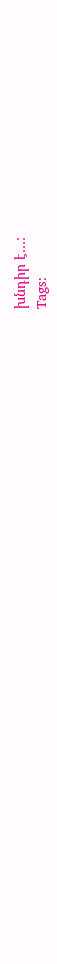խնդիր է…:
Tags: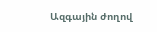Ազգային ժողով